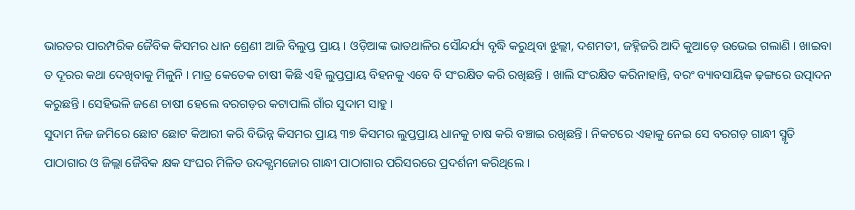ଭାରତର ପାରମ୍ପରିକ ଜୈବିକ କିସମର ଧାନ ଶ୍ରେଣୀ ଆଜି ବିଲୁପ୍ତ ପ୍ରାୟ । ଓଡ଼ିଆଙ୍କ ଭାତଥାଳିର ସୌନ୍ଦର୍ଯ୍ୟ ବୃଦ୍ଧି କରୁଥିବା ଝୁଲ୍ଲୀ, ଦଶମତୀ, ଜହ୍ନିଜରି ଆଦି କୁଆଡ଼େ ଉଭେଇ ଗଲାଣି । ଖାଇବା ତ ଦୂରର କଥା ଦେଖିବାକୁ ମିଳୁନି । ମାତ୍ର କେତେକ ଚାଷୀ କିଛି ଏହି ଲୁପ୍ତପ୍ରାୟ ବିହନକୁ ଏବେ ବି ସଂରକ୍ଷିତ କରି ରଖିଛନ୍ତି । ଖାଲି ସଂରକ୍ଷିତ କରିନାହାନ୍ତି, ବରଂ ବ୍ୟାବସାୟିକ ଢ଼ଙ୍ଗରେ ଉତ୍ପାଦନ କରୁଛନ୍ତି । ସେହିଭଳି ଜଣେ ଚାଷୀ ହେଲେ ବରଗଡ଼ର କଟାପାଲି ଗାଁର ସୁଦାମ ସାହୁ ।
ସୁଦାମ ନିଜ ଜମିରେ ଛୋଟ ଛୋଟ କିଆରୀ କରି ବିଭିନ୍ନ କିସମର ପ୍ରାୟ ୩୭ କିସମର ଲୁପ୍ତପ୍ରାୟ ଧାନକୁ ଚାଷ କରି ବଞ୍ଚାଇ ରଖିଛନ୍ତି । ନିକଟରେ ଏହାକୁ ନେଇ ସେ ବରଗଡ଼ ଗାନ୍ଧୀ ସ୍ମୃତି ପାଠାଗାର ଓ ଜିଲ୍ଲା ଜୈବିକ କ୍ଷକ ସଂଘର ମିଳିତ ଉଦକ୍ଯମଜୋର ଗାନ୍ଧୀ ପାଠାଗାର ପରିସରରେ ପ୍ରଦର୍ଶନୀ କରିଥିଲେ ।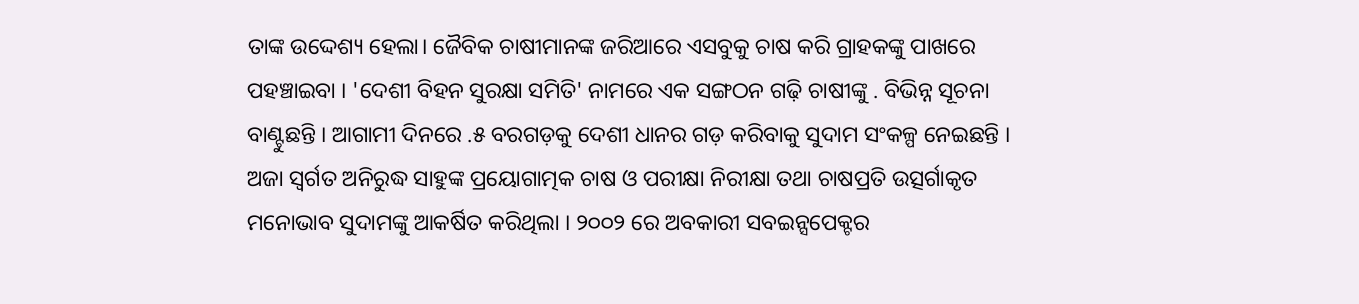ତାଙ୍କ ଉଦ୍ଦେଶ୍ୟ ହେଲା। ଜୈବିକ ଚାଷୀମାନଙ୍କ ଜରିଆରେ ଏସବୁକୁ ଚାଷ କରି ଗ୍ରାହକଙ୍କୁ ପାଖରେ ପହଞ୍ଚାଇବା । 'ଦେଶୀ ବିହନ ସୁରକ୍ଷା ସମିତି' ନାମରେ ଏକ ସଙ୍ଗଠନ ଗଢ଼ି ଚାଷୀଙ୍କୁ . ବିଭିନ୍ନ ସୂଚନା ବାଣ୍ଟୁଛନ୍ତି । ଆଗାମୀ ଦିନରେ .୫ ବରଗଡ଼କୁ ଦେଶୀ ଧାନର ଗଡ଼ କରିବାକୁ ସୁଦାମ ସଂକଳ୍ପ ନେଇଛନ୍ତି ।
ଅଜା ସ୍ଵର୍ଗତ ଅନିରୁଦ୍ଧ ସାହୁଙ୍କ ପ୍ରୟୋଗାତ୍ମକ ଚାଷ ଓ ପରୀକ୍ଷା ନିରୀକ୍ଷା ତଥା ଚାଷପ୍ରତି ଉତ୍ସର୍ଗାକୃତ ମନୋଭାବ ସୁଦାମଙ୍କୁ ଆକର୍ଷିତ କରିଥିଲା । ୨୦୦୨ ରେ ଅବକାରୀ ସବଇନ୍ସପେକ୍ଟର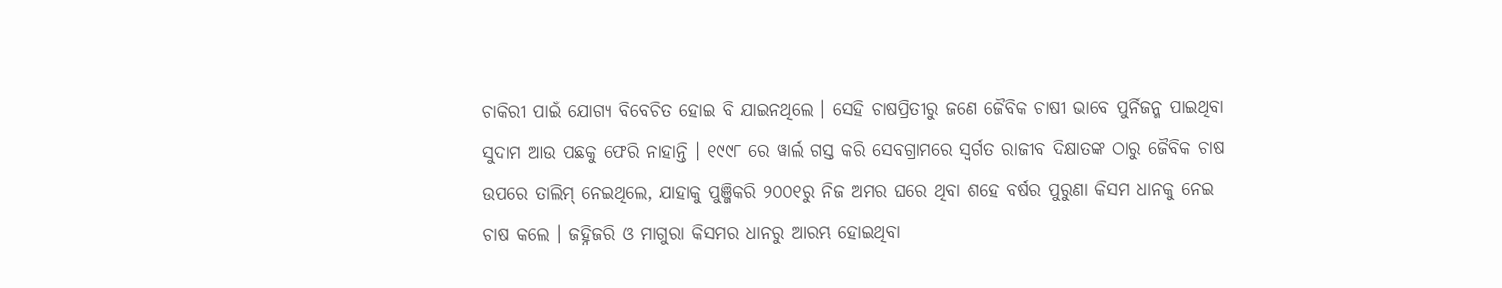ଚାକିରୀ ପାଇଁ ଯୋଗ୍ୟ ବିବେଚିତ ହୋଇ ବି ଯାଇନଥିଲେ । ସେହି ଚାଷପ୍ରିତୀରୁ ଜଣେ ଜୈବିକ ଚାଷୀ ଭାବେ ପୁର୍ନିଜନ୍ମ ପାଇଥିବା ସୁଦାମ ଆଉ ପଛକୁ ଫେରି ନାହାନ୍ତି । ୧୯୯୮ ରେ ୱାର୍ଲ ଗସ୍ତ କରି ସେବଗ୍ରାମରେ ସ୍ଵର୍ଗତ ରାଜୀବ ଦିକ୍ଷାତଙ୍କ ଠାରୁ ଜୈବିକ ଚାଷ ଉପରେ ତାଲିମ୍ ନେଇଥିଲେ, ଯାହାକୁ ପୁଞ୍ଜିକରି ୨୦୦୧ରୁ ନିଜ ଅମର ଘରେ ଥିବା ଶହେ ବର୍ଷର ପୁରୁଣା କିସମ ଧାନକୁ ନେଇ ଚାଷ କଲେ । ଜହ୍ନିଜରି ଓ ମାଗୁରା କିସମର ଧାନରୁ ଆରମ୍ଭ ହୋଇଥିବା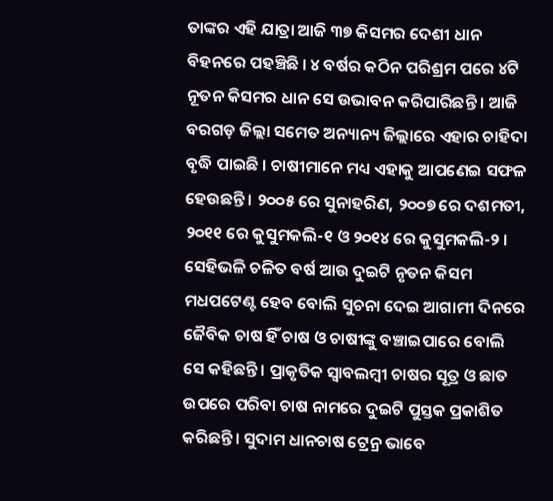ତାଙ୍କର ଏହି ଯାତ୍ରା ଆଜି ୩୭ କିସମର ଦେଶୀ ଧାନ ବିହନରେ ପହଞ୍ଚିଛି । ୪ ବର୍ଷର କଠିନ ପରିଶ୍ରମ ପରେ ୪ଟି ନୂତନ କିସମର ଧାନ ସେ ଉଭାବନ କରିପାରିଛନ୍ତି । ଆଜି ବରଗଡ଼ ଜିଲ୍ଲା ସମେତ ଅନ୍ୟାନ୍ୟ ଜିଲ୍ଲାରେ ଏହାର ଚାହିଦା ବୃଦ୍ଧି ପାଇଛି । ଚାଷୀମାନେ ମଧ୍ୟ ଏହାକୁ ଆପଣେଇ ସଫଳ ହେଉଛନ୍ତି । ୨୦୦୫ ରେ ସୁନାହରିଣ, ୨୦୦୭ ରେ ଦଶମତୀ, ୨୦୧୧ ରେ କୁସୁମକଲି-୧ ଓ ୨୦୧୪ ରେ କୁସୁମକଲି-୨ । ସେହିଭଳି ଚଳିତ ବର୍ଷ ଆଉ ଦୁଇଟି ନୃତନ କିସମ ମଧପଟେଣ୍ଟ ହେବ ବୋଲି ସୁଚନା ଦେଇ ଆଗାମୀ ଦିନରେ ଜୈବିକ ଚାଷ ହିଁ ଚାଷ ଓ ଚାଷୀଙ୍କୁ ବଞ୍ଚାଇପାରେ ବୋଲି ସେ କହିଛନ୍ତି । ପ୍ରାକୃତିକ ସ୍ଵାବଲମ୍ବୀ ଚାଷର ସୂତ୍ର ଓ ଛାତ ଉପରେ ପରିବା ଚାଷ ନାମରେ ଦୁଇଟି ପୁସ୍ତକ ପ୍ରକାଶିତ କରିଛନ୍ତି। ସୁଦାମ ଧାନଚାଷ ଟ୍ରେନ୍ର ଭାବେ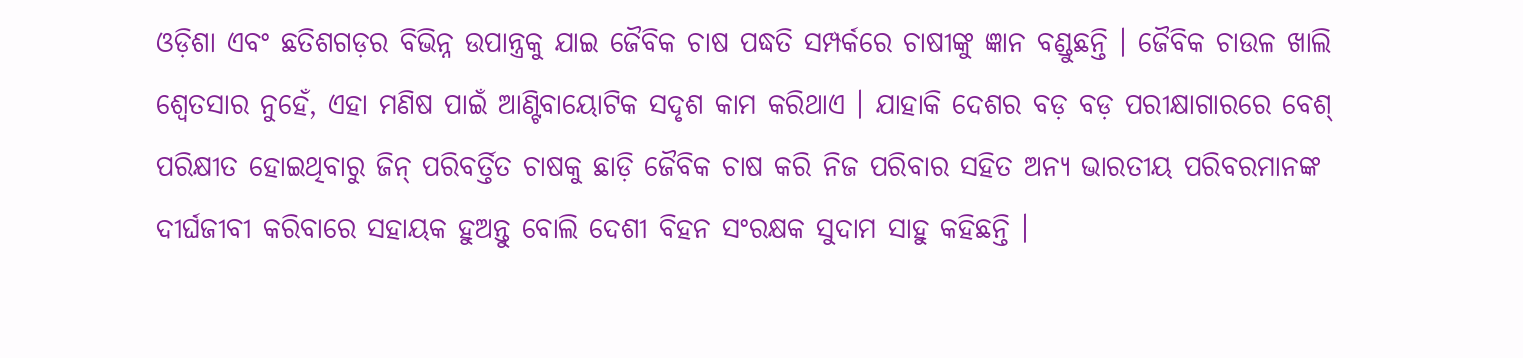ଓଡ଼ିଶା ଏବଂ ଛତିଶଗଡ଼ର ବିଭିନ୍ନ ଉପାନ୍ତ୍ରକୁ ଯାଇ ଜୈବିକ ଚାଷ ପଦ୍ଧତି ସମ୍ପର୍କରେ ଚାଷୀଙ୍କୁ ଜ୍ଞାନ ବଣ୍ଡୁଛନ୍ତି । ଜୈବିକ ଚାଉଳ ଖାଲି ଶ୍ଵେତସାର ନୁହେଁ, ଏହା ମଣିଷ ପାଇଁ ଆଣ୍ଟିବାୟୋଟିକ ସଦୃଶ କାମ କରିଥାଏ । ଯାହାକି ଦେଶର ବଡ଼ ବଡ଼ ପରୀକ୍ଷାଗାରରେ ବେଶ୍ ପରିକ୍ଷୀତ ହୋଇଥିବାରୁ ଜିନ୍ ପରିବର୍ତ୍ତିତ ଚାଷକୁ ଛାଡ଼ି ଜୈବିକ ଚାଷ କରି ନିଜ ପରିବାର ସହିତ ଅନ୍ୟ ଭାରତୀୟ ପରିବରମାନଙ୍କ ଦୀର୍ଘଜୀବୀ କରିବାରେ ସହାୟକ ହୁଅନ୍ତୁ ବୋଲି ଦେଶୀ ବିହନ ସଂରକ୍ଷକ ସୁଦାମ ସାହୁ କହିଛନ୍ତି ।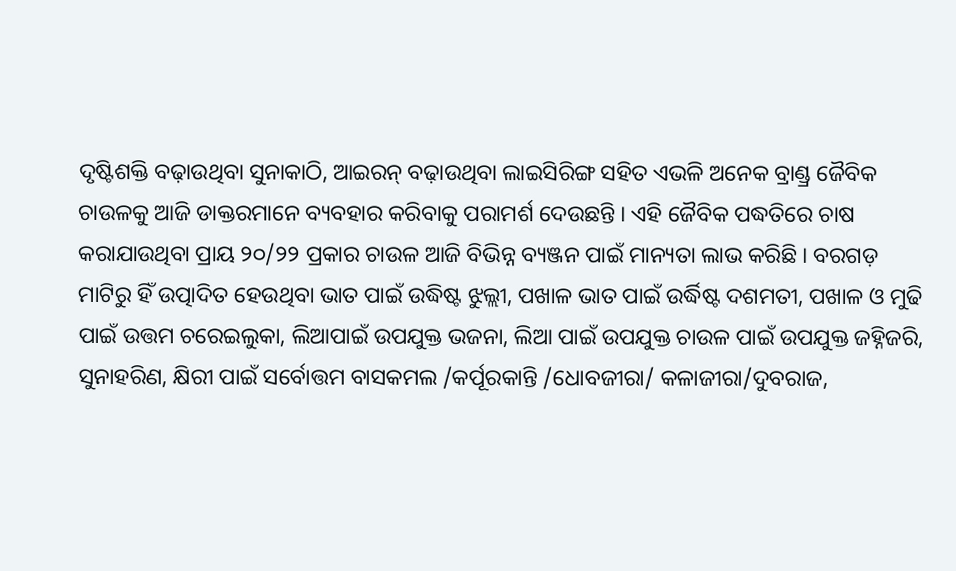ଦୃଷ୍ଟିଶକ୍ତି ବଢ଼ାଉଥିବା ସୁନାକାଠି, ଆଇରନ୍ ବଢ଼ାଉଥିବା ଲାଇସିରିଙ୍ଗ ସହିତ ଏଭଳି ଅନେକ ବ୍ରାଣ୍ଡ୍ର ଜୈବିକ ଚାଉଳକୁ ଆଜି ଡାକ୍ତରମାନେ ବ୍ୟବହାର କରିବାକୁ ପରାମର୍ଶ ଦେଉଛନ୍ତି । ଏହି ଜୈବିକ ପଦ୍ଧତିରେ ଚାଷ କରାଯାଉଥିବା ପ୍ରାୟ ୨୦/୨୨ ପ୍ରକାର ଚାଉଳ ଆଜି ବିଭିନ୍ନ ବ୍ୟଞ୍ଜନ ପାଇଁ ମାନ୍ୟତା ଲାଭ କରିଛି । ବରଗଡ଼ ମାଟିରୁ ହିଁ ଉତ୍ପାଦିତ ହେଉଥିବା ଭାତ ପାଇଁ ଉଦ୍ଧିଷ୍ଟ ଝୁଲ୍ଲୀ, ପଖାଳ ଭାତ ପାଇଁ ଉର୍ଦ୍ଧିଷ୍ଟ ଦଶମତୀ, ପଖାଳ ଓ ମୁଢି ପାଇଁ ଉତ୍ତମ ଚରେଇଲୁକା, ଲିଆପାଇଁ ଉପଯୁକ୍ତ ଭଜନା, ଲିଆ ପାଇଁ ଉପଯୁକ୍ତ ଚାଉଳ ପାଇଁ ଉପଯୁକ୍ତ ଜହ୍ନିଜରି, ସୁନାହରିଣ, କ୍ଷିରୀ ପାଇଁ ସର୍ବୋତ୍ତମ ବାସକମଲ /କର୍ପୂରକାନ୍ତି /ଧୋବଜୀରା/ କଳାଜୀରା/ଦୁବରାଜ,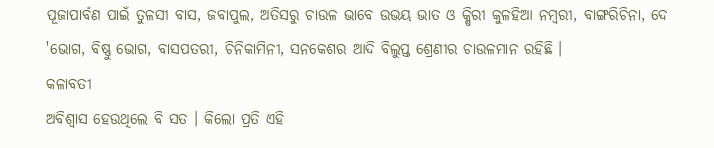ପୂଜାପାର୍ବଣ ପାଇଁ ତୁଳସୀ ବାସ, ଜବାପୁଲ, ଅତିସରୁ ଚାଉଳ ଭାବେ ଉଭୟ ଭାତ ଓ କ୍ଷିରୀ କୁଳହିଆ ନମ୍ବରୀ, ବାଙ୍ଗରିଚିନା, ଦେ 'ଭୋଗ, ବିଷ୍ଣୁ ଭୋଗ, ବାସପତରୀ, ଚିନିକାମିନୀ, ସନକେଶର ଆଦି ବିଲୁପ୍ତ ଶ୍ରେଣୀର ଚାଉଳମାନ ରହିଛି ।
କଳାବତୀ
ଅବିଶ୍ଵାସ ହେଉଥିଲେ ବି ସତ । କିଲୋ ପ୍ରତି ଏହି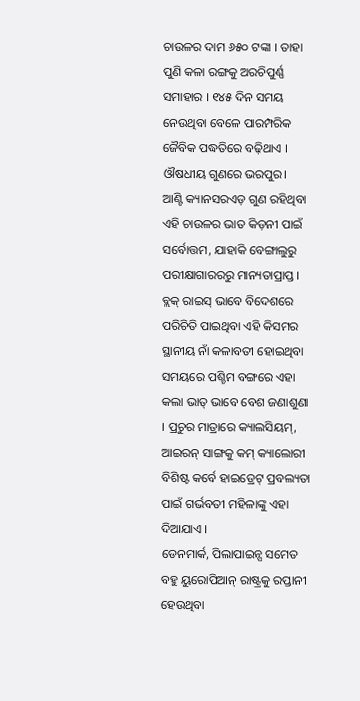ଚାଉଳର ଦାମ ୬୫୦ ଟଙ୍କା । ତାହା ପୁଣି କଳା ରଙ୍ଗକୁ ଅରଚିପୁର୍ଣ୍ଣ ସମାହାର । ୧୪୫ ଦିନ ସମୟ ନେଉଥିବା ବେଳେ ପାରମ୍ପରିକ ଜୈବିକ ପଦ୍ଧତିରେ ବଢ଼ିଥାଏ । ଔଷଧୀୟ ଗୁଣରେ ଭରପୁର।
ଆଣ୍ଟି କ୍ୟାନସରଏଡ଼ ଗୁଣ ରହିଥିବା ଏହି ଚାଉଳର ଭାତ କିଡ଼ନୀ ପାଇଁ ସର୍ବୋତ୍ତମ, ଯାହାକି ବେଙ୍ଗାଲୁରୁ ପରୀକ୍ଷାଗାରରରୁ ମାନ୍ୟତାପ୍ରାପ୍ତ । ବ୍ଲକ୍ ରାଇସ୍ ଭାବେ ବିଦେଶରେ ପରିଚିତି ପାଇଥିବା ଏହି କିସମର ସ୍ଥାନୀୟ ନାଁ କଳାବତୀ ହୋଇଥିବା ସମୟରେ ପଶ୍ଚିମ ବଙ୍ଗରେ ଏହା କଲା ଭାତ୍ ଭାବେ ବେଶ ଜଣାଶୁଣା । ପ୍ରଚୁର ମାତ୍ରାରେ କ୍ୟାଲସିୟମ୍, ଆଇରନ୍ ସାଙ୍ଗକୁ କମ୍ କ୍ୟାଲୋରୀ ବିଶିଷ୍ଟ କର୍ବେ ହାଇଡ୍ରେଟ୍ ପ୍ରବଲ୍ୟତା ପାଇଁ ଗର୍ଭବତୀ ମହିଳାଙ୍କୁ ଏହା ଦିଆଯାଏ ।
ଡେନମାର୍କ, ପିଲାପାଇନ୍ସ ସମେତ ବହୁ ୟୁରୋପିଆନ୍ ରାଷ୍ଟ୍ରକୁ ରପ୍ତାନୀ ହେଉଥିବା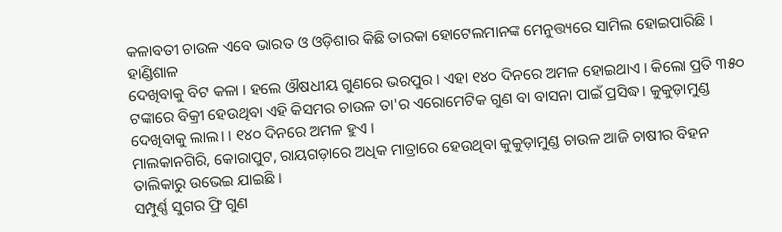କଳାବତୀ ଚାଉଳ ଏବେ ଭାରତ ଓ ଓଡ଼ିଶାର କିଛି ତାରକା ହୋଟେଲମାନଙ୍କ ମେନୁତ୍ତ୍ୟରେ ସାମିଲ ହୋଇପାରିଛି ।
ହାଣ୍ଡିଶାଳ
ଦେଖିବାକୁ ବିଟ କଳା । ହଲେ ଔଷଧୀୟ ଗୁଣରେ ଭରପୁର । ଏହା ୧୪୦ ଦିନରେ ଅମଳ ହୋଇଥାଏ । କିଲୋ ପ୍ରତି ୩୫୦ ଟଙ୍କାରେ ବିକ୍ରୀ ହେଉଥିବା ଏହି କିସମର ଚାଉଳ ତା'ର ଏରୋମେଟିକ ଗୁଣ ବା ବାସନା ପାଇଁ ପ୍ରସିଦ୍ଧ। କୁକୁଡ଼ାମୁଣ୍ଡ ଦେଖିବାକୁ ଲାଲ। । ୧୪୦ ଦିନରେ ଅମଳ ହୁଏ ।
ମାଲକାନଗିରି, କୋରାପୁଟ, ରାୟଗଡ଼ାରେ ଅଧିକ ମାତ୍ରାରେ ହେଉଥିବା କୁକୁଡ଼ାମୁଣ୍ଡ ଚାଉଳ ଆଜି ଚାଷୀର ବିହନ ତାଲିକାରୁ ଉଭେଇ ଯାଇଛି ।
ସମ୍ପୁର୍ଣ୍ଣ ସୁଗର ଫ୍ରି ଗୁଣ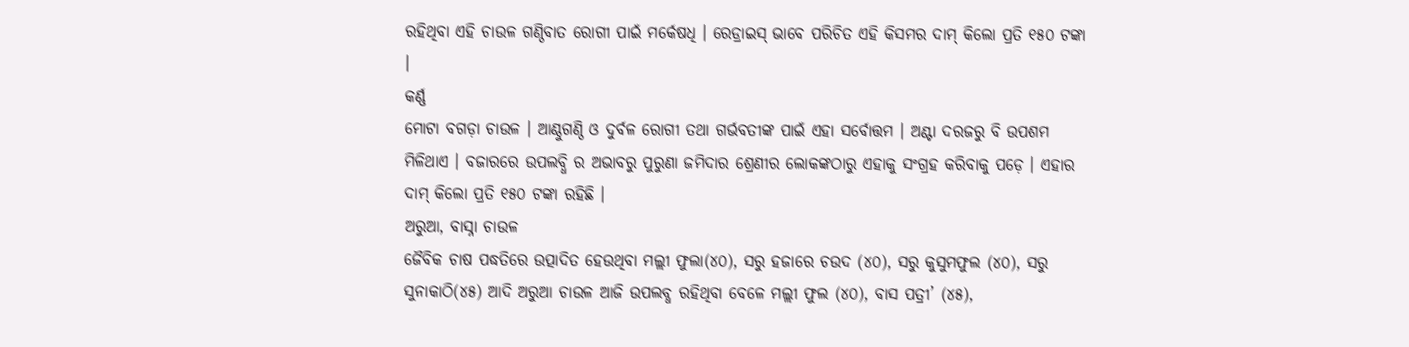ରହିଥିବା ଏହି ଚାଉଳ ଗଣ୍ଠିବାତ ରୋଗୀ ପାଇଁ ମର୍କେଷଧି । ରେଡ୍ରାଇସ୍ ଭାବେ ପରିଚିତ ଏହି କିସମର ଦାମ୍ କିଲୋ ପ୍ରତି ୧୫୦ ଟଙ୍କା ।
କର୍ଣ୍ଣ
ମୋଟା ବଗଡ଼ା ଚାଉଳ । ଆଣ୍ଠୁଗଣ୍ଠି ଓ ଦୁର୍ବଳ ରୋଗୀ ତଥା ଗର୍ଭବତୀଙ୍କ ପାଇଁ ଏହା ସର୍ବୋତ୍ତମ । ଅଣ୍ଟା ଦରଜରୁ ବି ଉପଶମ ମିଳିଥାଏ । ବଜାରରେ ଉପଲବ୍ଧି ର ଅଭାବରୁ ପୁରୁଣା ଜମିଦାର ଶ୍ରେଣୀର ଲୋକଙ୍କଠାରୁ ଏହାକୁ ସଂଗ୍ରହ କରିବାକୁ ପଡ଼େ । ଏହାର ଦାମ୍ କିଲୋ ପ୍ରତି ୧୫୦ ଟଙ୍କା ରହିଛି ।
ଅରୁଆ, ବାସ୍ନା ଚାଉଳ
ଜୈବିକ ଚାଷ ପଦ୍ଧତିରେ ଉତ୍ପାଦିତ ହେଉଥିବା ମଲ୍ଲୀ ଫୁଲା(୪୦), ସରୁ ହଜାରେ ଚଉଦ (୪୦), ସରୁ କୁସୁମଫୁଲ (୪୦), ସରୁ ସୁନାକାଠି(୪୫) ଆଦି ଅରୁଆ ଚାଉଳ ଆଜି ଉପଲବ୍ଧ ରହିଥିବା ବେଳେ ମଲ୍ଲୀ ଫୁଲ (୪୦), ବାସ ପତ୍ରୀ’ (୪୫),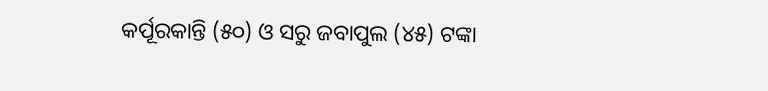କର୍ପୂରକାନ୍ତି (୫୦) ଓ ସରୁ ଜବାପୁଲ (୪୫) ଟଙ୍କା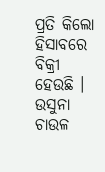ପ୍ରତି କିଲୋ ହିସାବରେ ବିକ୍ରୀ ହେଉଛି ।
ଉସୁନା ଚାଉଳ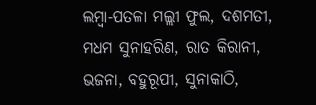ଲମ୍ବା-ପତଳା ମଲ୍ଲୀ ଫୁଲ, ଦଶମତୀ, ମଧମ ସୁନାହରିଣ, ରାତ କିରାନୀ, ଭଜନା, ବହୁରୂପୀ, ସୁନାକାଠି,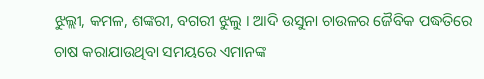ଝୁଲ୍ଲୀ, କମଳ, ଶଙ୍କରୀ, ବଗରୀ ଝୁଲୁ । ଆଦି ଉସୁନା ଚାଉଳର ଜୈବିକ ପଦ୍ଧତିରେ ଚାଷ କରାଯାଉଥିବା ସମୟରେ ଏମାନଙ୍କ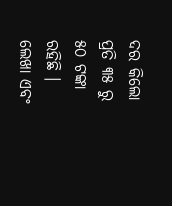ଦର କିଲୋ ପ୍ରତି ୩୫ ରୁ ୫୦ ଟଙ୍କା ରହିଛି ।
ଲେଖା ଏବଂ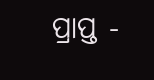ପ୍ରାପ୍ତ -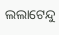ଲଲାଟେନ୍ଦୁ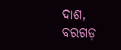ଦାଶ, ବରଗଡ଼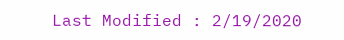Last Modified : 2/19/2020